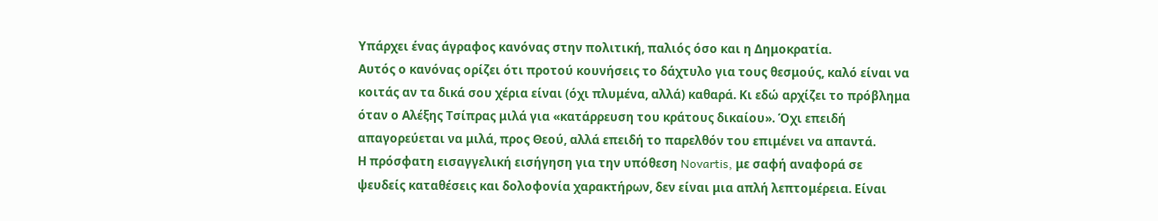Υπάρχει ένας άγραφος κανόνας στην πολιτική, παλιός όσο και η Δημοκρατία.
Αυτός ο κανόνας ορίζει ότι προτού κουνήσεις το δάχτυλο για τους θεσμούς, καλό είναι να κοιτάς αν τα δικά σου χέρια είναι (όχι πλυμένα, αλλά) καθαρά. Κι εδώ αρχίζει το πρόβλημα όταν ο Αλέξης Τσίπρας μιλά για «κατάρρευση του κράτους δικαίου». Όχι επειδή απαγορεύεται να μιλά, προς Θεού, αλλά επειδή το παρελθόν του επιμένει να απαντά.
Η πρόσφατη εισαγγελική εισήγηση για την υπόθεση Novartis, με σαφή αναφορά σε ψευδείς καταθέσεις και δολοφονία χαρακτήρων, δεν είναι μια απλή λεπτομέρεια. Είναι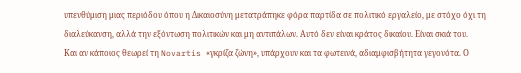υπενθύμιση μιας περιόδου όπου η Δικαιοσύνη μετατράπηκε φόρα παρτίδα σε πολιτικό εργαλείο, με στόχο όχι τη διαλεύκανση, αλλά την εξόντωση πολιτικών και μη αντιπάλων. Αυτό δεν είναι κράτος δικαίου. Είναι σκιά του.
Και αν κάποιος θεωρεί τη Novartis «γκρίζα ζώνη», υπάρχουν και τα φωτεινά, αδιαμφισβήτητα γεγονότα. Ο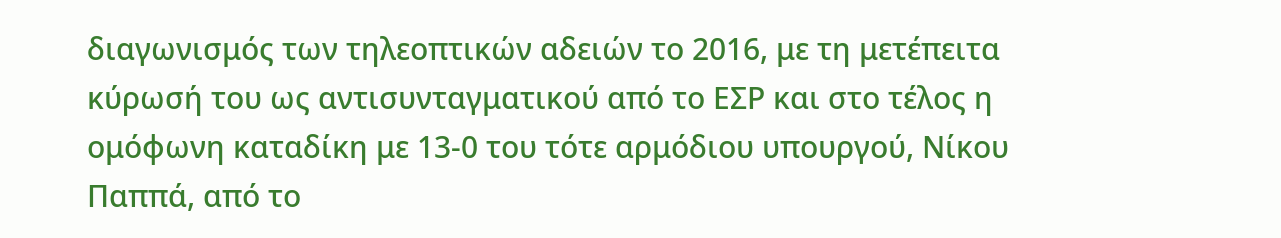διαγωνισμός των τηλεοπτικών αδειών το 2016, με τη μετέπειτα κύρωσή του ως αντισυνταγματικού από το ΕΣΡ και στο τέλος η ομόφωνη καταδίκη με 13-0 του τότε αρμόδιου υπουργού, Νίκου Παππά, από το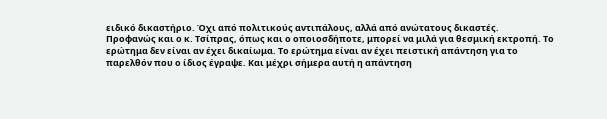ειδικό δικαστήριο. Όχι από πολιτικούς αντιπάλους, αλλά από ανώτατους δικαστές.
Προφανώς και ο κ. Τσίπρας, όπως και ο οποιοσδήποτε, μπορεί να μιλά για θεσμική εκτροπή. Το ερώτημα δεν είναι αν έχει δικαίωμα. Το ερώτημα είναι αν έχει πειστική απάντηση για το παρελθόν που ο ίδιος έγραψε. Και μέχρι σήμερα αυτή η απάντηση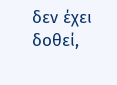δεν έχει δοθεί,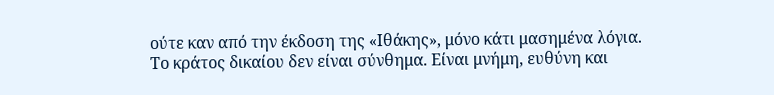ούτε καν από την έκδοση της «Ιθάκης», μόνο κάτι μασημένα λόγια.
Το κράτος δικαίου δεν είναι σύνθημα. Είναι μνήμη, ευθύνη και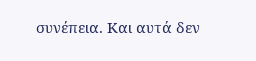συνέπεια. Και αυτά δεν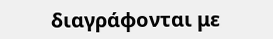διαγράφονται με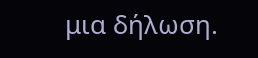μια δήλωση.